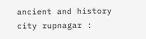ancient and history city rupnagar :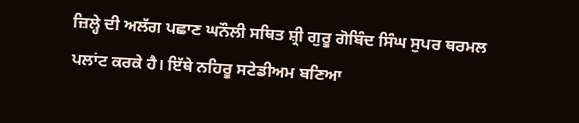ਜ਼ਿਲ੍ਹੇ ਦੀ ਅਲੱਗ ਪਛਾਣ ਘਨੌਲੀ ਸਥਿਤ ਸ਼੍ਰੀ ਗੁਰੂ ਗੋਬਿੰਦ ਸਿੰਘ ਸੁਪਰ ਥਰਮਲ ਪਲਾਂਟ ਕਰਕੇ ਹੈ। ਇੱਥੇ ਨਹਿਰੂ ਸਟੇਡੀਅਮ ਬਣਿਆ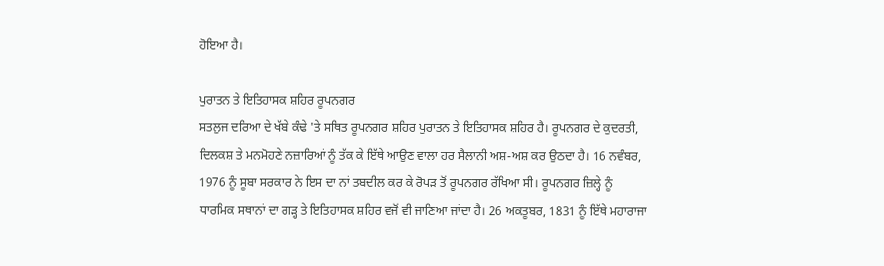ਹੋਇਆ ਹੈ।

ਪੁਰਾਤਨ ਤੇ ਇਤਿਹਾਸਕ ਸ਼ਹਿਰ ਰੂਪਨਗਰ
ਸਤਲੁਜ ਦਰਿਆ ਦੇ ਖੱਬੇ ਕੰਢੇ 'ਤੇ ਸਥਿਤ ਰੂਪਨਗਰ ਸ਼ਹਿਰ ਪੁਰਾਤਨ ਤੇ ਇਤਿਹਾਸਕ ਸ਼ਹਿਰ ਹੈ। ਰੂਪਨਗਰ ਦੇ ਕੁਦਰਤੀ, ਦਿਲਕਸ਼ ਤੇ ਮਨਮੋਹਣੇ ਨਜ਼ਾਰਿਆਂ ਨੂੰ ਤੱਕ ਕੇ ਇੱਥੇ ਆਉਣ ਵਾਲਾ ਹਰ ਸੈਲਾਨੀ ਅਸ਼-ਅਸ਼ ਕਰ ਉਠਦਾ ਹੈ। 16 ਨਵੰਬਰ, 1976 ਨੂੰ ਸੂਬਾ ਸਰਕਾਰ ਨੇ ਇਸ ਦਾ ਨਾਂ ਤਬਦੀਲ ਕਰ ਕੇ ਰੋਪੜ ਤੋਂ ਰੂਪਨਗਰ ਰੱਖਿਆ ਸੀ। ਰੂਪਨਗਰ ਜ਼ਿਲ੍ਹੇ ਨੂੰ ਧਾਰਮਿਕ ਸਥਾਨਾਂ ਦਾ ਗੜ੍ਹ ਤੇ ਇਤਿਹਾਸਕ ਸ਼ਹਿਰ ਵਜੋਂ ਵੀ ਜਾਣਿਆ ਜਾਂਦਾ ਹੈ। 26 ਅਕਤੂਬਰ, 1831 ਨੂੰ ਇੱਥੇ ਮਹਾਰਾਜਾ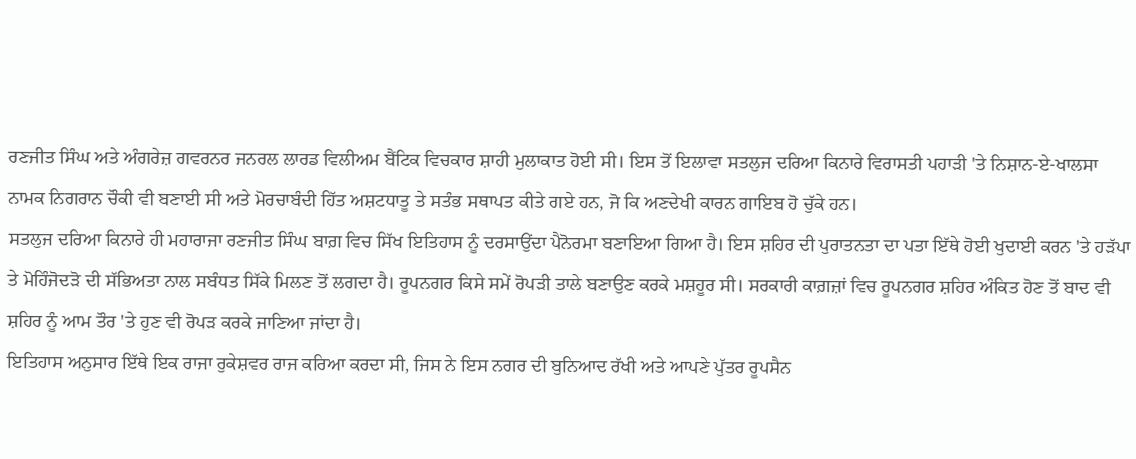ਰਣਜੀਤ ਸਿੰਘ ਅਤੇ ਅੰਗਰੇਜ਼ ਗਵਰਨਰ ਜਨਰਲ ਲਾਰਡ ਵਿਲੀਅਮ ਬੈਂਟਿਕ ਵਿਚਕਾਰ ਸ਼ਾਹੀ ਮੁਲਾਕਾਤ ਹੋਈ ਸੀ। ਇਸ ਤੋਂ ਇਲਾਵਾ ਸਤਲੁਜ ਦਰਿਆ ਕਿਨਾਰੇ ਵਿਰਾਸਤੀ ਪਹਾੜੀ 'ਤੇ ਨਿਸ਼ਾਨ-ਏ-ਖਾਲਸਾ ਨਾਮਕ ਨਿਗਰਾਨ ਚੌਕੀ ਵੀ ਬਣਾਈ ਸੀ ਅਤੇ ਮੋਰਚਾਬੰਦੀ ਹਿੱਤ ਅਸ਼ਟਧਾਤੂ ਤੇ ਸਤੰਭ ਸਥਾਪਤ ਕੀਤੇ ਗਏ ਹਨ, ਜੋ ਕਿ ਅਣਦੇਖੀ ਕਾਰਨ ਗਾਇਬ ਹੋ ਚੁੱਕੇ ਹਨ।
ਸਤਲੁਜ ਦਰਿਆ ਕਿਨਾਰੇ ਹੀ ਮਹਾਰਾਜਾ ਰਣਜੀਤ ਸਿੰਘ ਬਾਗ਼ ਵਿਚ ਸਿੱਖ ਇਤਿਹਾਸ ਨੂੰ ਦਰਸਾਉਂਦਾ ਪੈਨੋਰਮਾ ਬਣਾਇਆ ਗਿਆ ਹੈ। ਇਸ ਸ਼ਹਿਰ ਦੀ ਪੁਰਾਤਨਤਾ ਦਾ ਪਤਾ ਇੱਥੇ ਹੋਈ ਖੁਦਾਈ ਕਰਨ 'ਤੇ ਹੜੱਪਾ ਤੇ ਮੋਹਿੰਜੋਦੜੋ ਦੀ ਸੱਭਿਅਤਾ ਨਾਲ ਸਬੰਧਤ ਸਿੱਕੇ ਮਿਲਣ ਤੋਂ ਲਗਦਾ ਹੈ। ਰੂਪਨਗਰ ਕਿਸੇ ਸਮੇਂ ਰੋਪੜੀ ਤਾਲੇ ਬਣਾਉਣ ਕਰਕੇ ਮਸ਼ਹੂਰ ਸੀ। ਸਰਕਾਰੀ ਕਾਗ਼ਜ਼ਾਂ ਵਿਚ ਰੂਪਨਗਰ ਸ਼ਹਿਰ ਅੰਕਿਤ ਹੋਣ ਤੋਂ ਬਾਦ ਵੀ ਸ਼ਹਿਰ ਨੂੰ ਆਮ ਤੌਰ 'ਤੇ ਹੁਣ ਵੀ ਰੋਪੜ ਕਰਕੇ ਜਾਣਿਆ ਜਾਂਦਾ ਹੈ।
ਇਤਿਹਾਸ ਅਨੁਸਾਰ ਇੱਥੇ ਇਕ ਰਾਜਾ ਰੁਕੇਸ਼ਵਰ ਰਾਜ ਕਰਿਆ ਕਰਦਾ ਸੀ, ਜਿਸ ਨੇ ਇਸ ਨਗਰ ਦੀ ਬੁਨਿਆਦ ਰੱਖੀ ਅਤੇ ਆਪਣੇ ਪੁੱਤਰ ਰੂਪਸੈਨ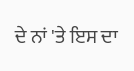ਦੇ ਨਾਂ 'ਤੇ ਇਸ ਦਾ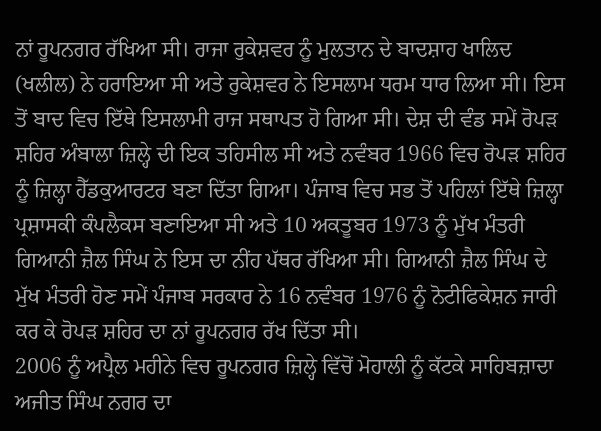ਨਾਂ ਰੂਪਨਗਰ ਰੱਖਿਆ ਸੀ। ਰਾਜਾ ਰੁਕੇਸ਼ਵਰ ਨੂੰ ਮੁਲਤਾਨ ਦੇ ਬਾਦਸ਼ਾਹ ਖਾਲਿਦ (ਖਲੀਲ) ਨੇ ਹਰਾਇਆ ਸੀ ਅਤੇ ਰੁਕੇਸ਼ਵਰ ਨੇ ਇਸਲਾਮ ਧਰਮ ਧਾਰ ਲਿਆ ਸੀ। ਇਸ ਤੋਂ ਬਾਦ ਵਿਚ ਇੱਥੇ ਇਸਲਾਮੀ ਰਾਜ ਸਥਾਪਤ ਹੋ ਗਿਆ ਸੀ। ਦੇਸ਼ ਦੀ ਵੰਡ ਸਮੇਂ ਰੋਪੜ ਸ਼ਹਿਰ ਅੰਬਾਲਾ ਜ਼ਿਲ੍ਹੇ ਦੀ ਇਕ ਤਹਿਸੀਲ ਸੀ ਅਤੇ ਨਵੰਬਰ 1966 ਵਿਚ ਰੋਪੜ ਸ਼ਹਿਰ ਨੂੰ ਜ਼ਿਲ੍ਹਾ ਹੈੱਡਕੁਆਰਟਰ ਬਣਾ ਦਿੱਤਾ ਗਿਆ। ਪੰਜਾਬ ਵਿਚ ਸਭ ਤੋਂ ਪਹਿਲਾਂ ਇੱਥੇ ਜ਼ਿਲ੍ਹਾ ਪ੍ਰਸ਼ਾਸਕੀ ਕੰਪਲੈਕਸ ਬਣਾਇਆ ਸੀ ਅਤੇ 10 ਅਕਤੂਬਰ 1973 ਨੂੰ ਮੁੱਖ ਮੰਤਰੀ ਗਿਆਨੀ ਜ਼ੈਲ ਸਿੰਘ ਨੇ ਇਸ ਦਾ ਨੀਂਹ ਪੱਥਰ ਰੱਖਿਆ ਸੀ। ਗਿਆਨੀ ਜ਼ੈਲ ਸਿੰਘ ਦੇ ਮੁੱਖ ਮੰਤਰੀ ਹੋਣ ਸਮੇਂ ਪੰਜਾਬ ਸਰਕਾਰ ਨੇ 16 ਨਵੰਬਰ 1976 ਨੂੰ ਨੋਟੀਫਿਕੇਸ਼ਨ ਜਾਰੀ ਕਰ ਕੇ ਰੋਪੜ ਸ਼ਹਿਰ ਦਾ ਨਾਂ ਰੂਪਨਗਰ ਰੱਖ ਦਿੱਤਾ ਸੀ।
2006 ਨੂੰ ਅਪ੍ਰੈਲ ਮਹੀਨੇ ਵਿਚ ਰੂਪਨਗਰ ਜ਼ਿਲ੍ਹੇ ਵਿੱਚੋਂ ਮੋਹਾਲੀ ਨੂੰ ਕੱਟਕੇ ਸਾਹਿਬਜ਼ਾਦਾ ਅਜੀਤ ਸਿੰਘ ਨਗਰ ਦਾ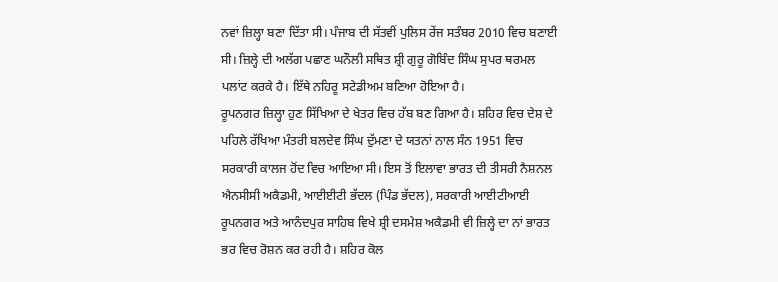ਨਵਾਂ ਜ਼ਿਲ੍ਹਾ ਬਣਾ ਦਿੱਤਾ ਸੀ। ਪੰਜਾਬ ਦੀ ਸੱਤਵੀਂ ਪੁਲਿਸ ਰੇਂਜ ਸਤੰਬਰ 2010 ਵਿਚ ਬਣਾਈ ਸੀ। ਜ਼ਿਲ੍ਹੇ ਦੀ ਅਲੱਗ ਪਛਾਣ ਘਨੌਲੀ ਸਥਿਤ ਸ਼੍ਰੀ ਗੁਰੂ ਗੋਬਿੰਦ ਸਿੰਘ ਸੁਪਰ ਥਰਮਲ ਪਲਾਂਟ ਕਰਕੇ ਹੈ। ਇੱਥੇ ਨਹਿਰੂ ਸਟੇਡੀਅਮ ਬਣਿਆ ਹੋਇਆ ਹੈ।
ਰੂਪਨਗਰ ਜ਼ਿਲ੍ਹਾ ਹੁਣ ਸਿੱਖਿਆ ਦੇ ਖੇਤਰ ਵਿਚ ਹੱਬ ਬਣ ਗਿਆ ਹੈ। ਸ਼ਹਿਰ ਵਿਚ ਦੇਸ਼ ਦੇ ਪਹਿਲੇ ਰੱਖਿਆ ਮੰਤਰੀ ਬਲਦੇਵ ਸਿੰਘ ਦੁੱਮਣਾ ਦੇ ਯਤਨਾਂ ਨਾਲ ਸੰਨ 1951 ਵਿਚ ਸਰਕਾਰੀ ਕਾਲਜ ਹੋਂਦ ਵਿਚ ਆਇਆ ਸੀ। ਇਸ ਤੋਂ ਇਲਾਵਾ ਭਾਰਤ ਦੀ ਤੀਸਰੀ ਨੈਸ਼ਨਲ ਐਨਸੀਸੀ ਅਕੈਡਮੀ, ਆਈਈਟੀ ਭੱਦਲ (ਪਿੰਡ ਭੱਦਲ), ਸਰਕਾਰੀ ਆਈਟੀਆਈ ਰੂਪਨਗਰ ਅਤੇ ਆਨੰਦਪੁਰ ਸਾਹਿਬ ਵਿਖੇ ਸ਼੍ਰੀ ਦਸਮੇਸ਼ ਅਕੈਡਮੀ ਵੀ ਜ਼ਿਲ੍ਹੇ ਦਾ ਨਾਂ ਭਾਰਤ ਭਰ ਵਿਚ ਰੋਸ਼ਨ ਕਰ ਰਹੀ ਹੈ। ਸ਼ਹਿਰ ਕੋਲ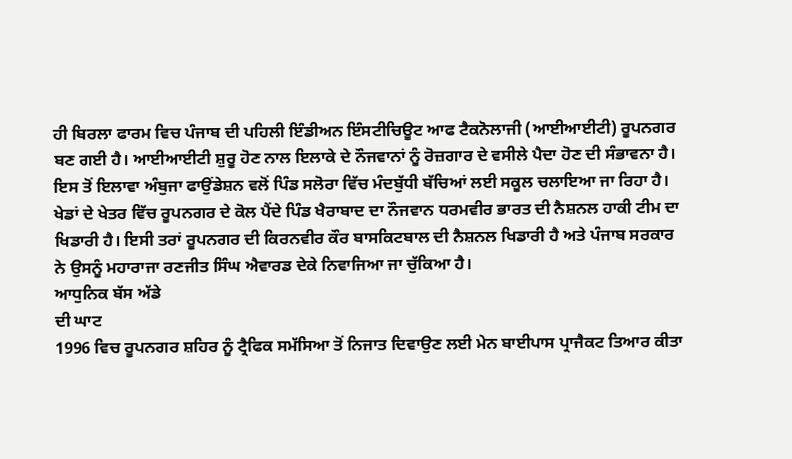ਹੀ ਬਿਰਲਾ ਫਾਰਮ ਵਿਚ ਪੰਜਾਬ ਦੀ ਪਹਿਲੀ ਇੰਡੀਅਨ ਇੰਸਟੀਚਿਊਟ ਆਫ ਟੈਕਨੋਲਾਜੀ (ਆਈਆਈਟੀ) ਰੂਪਨਗਰ ਬਣ ਗਈ ਹੈ। ਆਈਆਈਟੀ ਸ਼ੁਰੂ ਹੋਣ ਨਾਲ ਇਲਾਕੇ ਦੇ ਨੌਜਵਾਨਾਂ ਨੂੰ ਰੋਜ਼ਗਾਰ ਦੇ ਵਸੀਲੇ ਪੈਦਾ ਹੋਣ ਦੀ ਸੰਭਾਵਨਾ ਹੈ।
ਇਸ ਤੋਂ ਇਲਾਵਾ ਅੰਬੁਜਾ ਫਾਉਂਡੇਸ਼ਨ ਵਲੋਂ ਪਿੰਡ ਸਲੋਰਾ ਵਿੱਚ ਮੰਦਬੁੱਧੀ ਬੱਚਿਆਂ ਲਈ ਸਕੂਲ ਚਲਾਇਆ ਜਾ ਰਿਹਾ ਹੈ। ਖੇਡਾਂ ਦੇ ਖੇਤਰ ਵਿੱਚ ਰੂਪਨਗਰ ਦੇ ਕੋਲ ਪੈਂਦੇ ਪਿੰਡ ਖੈਰਾਬਾਦ ਦਾ ਨੌਜਵਾਨ ਧਰਮਵੀਰ ਭਾਰਤ ਦੀ ਨੈਸ਼ਨਲ ਹਾਕੀ ਟੀਮ ਦਾ ਖਿਡਾਰੀ ਹੈ। ਇਸੀ ਤਰਾਂ ਰੂਪਨਗਰ ਦੀ ਕਿਰਨਵੀਰ ਕੌਰ ਬਾਸਕਿਟਬਾਲ ਦੀ ਨੈਸ਼ਨਲ ਖਿਡਾਰੀ ਹੈ ਅਤੇ ਪੰਜਾਬ ਸਰਕਾਰ ਨੇ ਉਸਨੂੰ ਮਹਾਰਾਜਾ ਰਣਜੀਤ ਸਿੰਘ ਐਵਾਰਡ ਦੇਕੇ ਨਿਵਾਜਿਆ ਜਾ ਚੁੱਕਿਆ ਹੈ।
ਆਧੁਨਿਕ ਬੱਸ ਅੱਡੇ
ਦੀ ਘਾਟ
1996 ਵਿਚ ਰੂਪਨਗਰ ਸ਼ਹਿਰ ਨੂੰ ਟ੍ਰੈਫਿਕ ਸਮੱਸਿਆ ਤੋਂ ਨਿਜਾਤ ਦਿਵਾਉਣ ਲਈ ਮੇਨ ਬਾਈਪਾਸ ਪ੍ਰਾਜੈਕਟ ਤਿਆਰ ਕੀਤਾ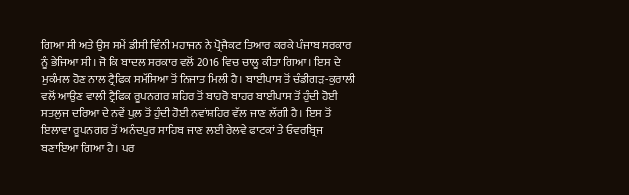ਗਿਆ ਸੀ ਅਤੇ ਉਸ ਸਮੇਂ ਡੀਸੀ ਵਿੰਨੀ ਮਹਾਜਨ ਨੇ ਪ੍ਰੋਜੈਕਟ ਤਿਆਰ ਕਰਕੇ ਪੰਜਾਬ ਸਰਕਾਰ ਨੂੰ ਭੇਜਿਆ ਸੀ। ਜੋ ਕਿ ਬਾਦਲ ਸਰਕਾਰ ਵਲੋਂ 2016 ਵਿਚ ਚਾਲੂ ਕੀਤਾ ਗਿਆ। ਇਸ ਦੇ ਮੁਕੰਮਲ ਹੋਣ ਨਾਲ ਟ੍ਰੈਫਿਕ ਸਮੱਸਿਆ ਤੋਂ ਨਿਜਾਤ ਮਿਲੀ ਹੈ। ਬਾਈਪਾਸ ਤੋਂ ਚੰਡੀਗੜ-ਕੁਰਾਲੀ ਵਲੋਂ ਆਉਣ ਵਾਲੀ ਟ੍ਰੈਫਿਕ ਰੂਪਨਗਰ ਸ਼ਹਿਰ ਤੋਂ ਬਾਹਰੋ ਬਾਹਰ ਬਾਈਪਾਸ ਤੋਂ ਹੁੰਦੀ ਹੋਈ ਸਤਲੁਜ ਦਰਿਆ ਦੇ ਨਵੇਂ ਪੁਲ਼ ਤੋਂ ਹੁੰਦੀ ਹੋਈ ਨਵਾਂਸ਼ਹਿਰ ਵੱਲ ਜਾਣ ਲੱਗੀ ਹੈ। ਇਸ ਤੋਂ ਇਲਾਵਾ ਰੂਪਨਗਰ ਤੋਂ ਅਨੰਦਪੁਰ ਸਾਹਿਬ ਜਾਣ ਲਈ ਰੇਲਵੇ ਫਾਟਕਾਂ ਤੇ ਓਵਰਬ੍ਰਿਜ ਬਣਾਇਆ ਗਿਆ ਹੈ। ਪਰ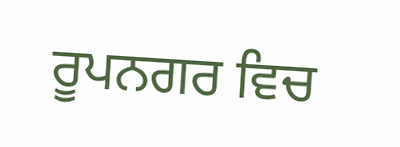ਰੂਪਨਗਰ ਵਿਚ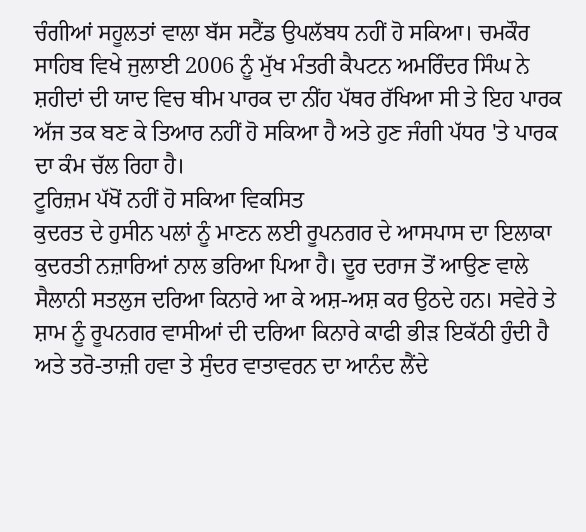ਚੰਗੀਆਂ ਸਹੂਲਤਾਂ ਵਾਲਾ ਬੱਸ ਸਟੈਂਡ ਉਪਲੱਬਧ ਨਹੀਂ ਹੋ ਸਕਿਆ। ਚਮਕੌਰ ਸਾਹਿਬ ਵਿਖੇ ਜੁਲਾਈ 2006 ਨੂੰ ਮੁੱਖ ਮੰਤਰੀ ਕੈਪਟਨ ਅਮਰਿੰਦਰ ਸਿੰਘ ਨੇ ਸ਼ਹੀਦਾਂ ਦੀ ਯਾਦ ਵਿਚ ਥੀਮ ਪਾਰਕ ਦਾ ਨੀਂਹ ਪੱਥਰ ਰੱਖਿਆ ਸੀ ਤੇ ਇਹ ਪਾਰਕ ਅੱਜ ਤਕ ਬਣ ਕੇ ਤਿਆਰ ਨਹੀਂ ਹੋ ਸਕਿਆ ਹੈ ਅਤੇ ਹੁਣ ਜੰਗੀ ਪੱਧਰ 'ਤੇ ਪਾਰਕ ਦਾ ਕੰਮ ਚੱਲ ਰਿਹਾ ਹੈ।
ਟੂਰਿਜ਼ਮ ਪੱਖੋਂ ਨਹੀਂ ਹੋ ਸਕਿਆ ਵਿਕਸਿਤ
ਕੁਦਰਤ ਦੇ ਹੁਸੀਨ ਪਲਾਂ ਨੂੰ ਮਾਣਨ ਲਈ ਰੂਪਨਗਰ ਦੇ ਆਸਪਾਸ ਦਾ ਇਲਾਕਾ ਕੁਦਰਤੀ ਨਜ਼ਾਰਿਆਂ ਨਾਲ ਭਰਿਆ ਪਿਆ ਹੈ। ਦੂਰ ਦਰਾਜ ਤੋਂ ਆਉਣ ਵਾਲੇ ਸੈਲਾਨੀ ਸਤਲੁਜ ਦਰਿਆ ਕਿਨਾਰੇ ਆ ਕੇ ਅਸ਼-ਅਸ਼ ਕਰ ਉਠਦੇ ਹਨ। ਸਵੇਰੇ ਤੇ ਸ਼ਾਮ ਨੂੰ ਰੂਪਨਗਰ ਵਾਸੀਆਂ ਦੀ ਦਰਿਆ ਕਿਨਾਰੇ ਕਾਫੀ ਭੀੜ ਇਕੱਠੀ ਹੁੰਦੀ ਹੈ ਅਤੇ ਤਰੋ-ਤਾਜ਼ੀ ਹਵਾ ਤੇ ਸੁੰਦਰ ਵਾਤਾਵਰਨ ਦਾ ਆਨੰਦ ਲੈਂਦੇ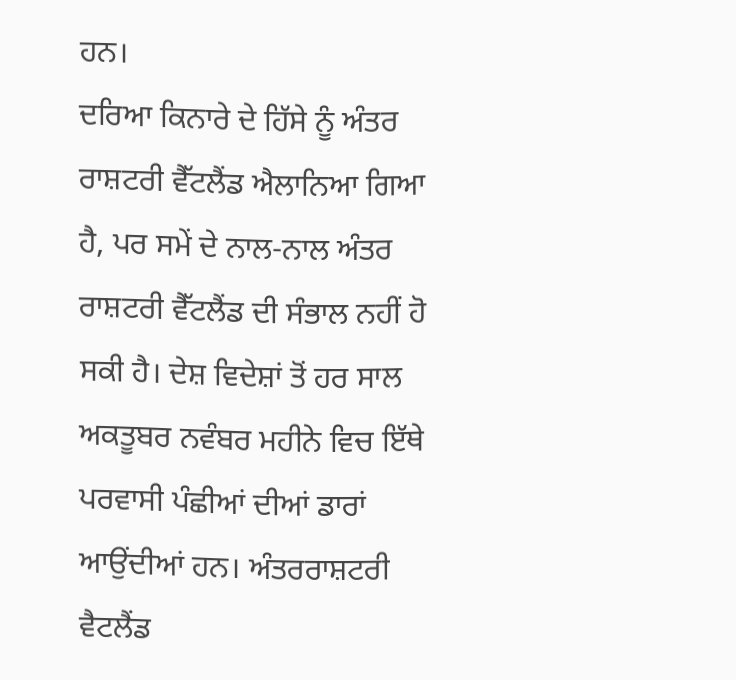ਹਨ।
ਦਰਿਆ ਕਿਨਾਰੇ ਦੇ ਹਿੱਸੇ ਨੂੰ ਅੰਤਰ ਰਾਸ਼ਟਰੀ ਵੈੱਟਲੈਂਡ ਐਲਾਨਿਆ ਗਿਆ ਹੈ, ਪਰ ਸਮੇਂ ਦੇ ਨਾਲ-ਨਾਲ ਅੰਤਰ ਰਾਸ਼ਟਰੀ ਵੈੱਟਲੈਂਡ ਦੀ ਸੰਭਾਲ ਨਹੀਂ ਹੋ ਸਕੀ ਹੈ। ਦੇਸ਼ ਵਿਦੇਸ਼ਾਂ ਤੋਂ ਹਰ ਸਾਲ ਅਕਤੂਬਰ ਨਵੰਬਰ ਮਹੀਨੇ ਵਿਚ ਇੱਥੇ ਪਰਵਾਸੀ ਪੰਛੀਆਂ ਦੀਆਂ ਡਾਰਾਂ ਆਉਂਦੀਆਂ ਹਨ। ਅੰਤਰਰਾਸ਼ਟਰੀ ਵੈਟਲੈਂਡ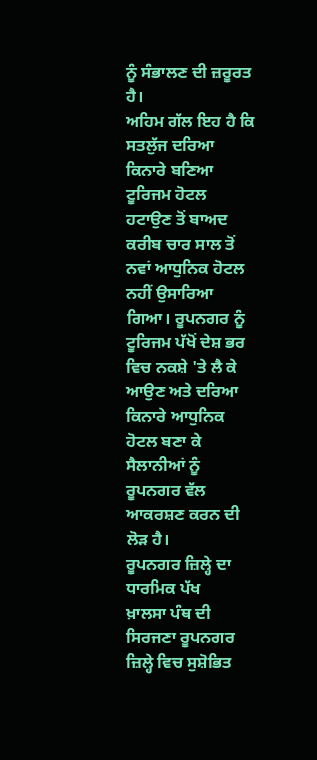ਨੂੰ ਸੰਭਾਲਣ ਦੀ ਜ਼ਰੂਰਤ ਹੈ।
ਅਹਿਮ ਗੱਲ ਇਹ ਹੈ ਕਿ ਸਤਲੁੱਜ ਦਰਿਆ ਕਿਨਾਰੇ ਬਣਿਆ ਟੂਰਿਜਮ ਹੋਟਲ ਹਟਾਉਣ ਤੋਂ ਬਾਅਦ ਕਰੀਬ ਚਾਰ ਸਾਲ ਤੋਂ ਨਵਾਂ ਆਧੁਨਿਕ ਹੋਟਲ ਨਹੀਂ ਉਸਾਰਿਆ ਗਿਆ। ਰੂਪਨਗਰ ਨੂੰ ਟੂਰਿਜਮ ਪੱਖੋਂ ਦੇਸ਼ ਭਰ ਵਿਚ ਨਕਸ਼ੇ 'ਤੇ ਲੈ ਕੇ ਆਉਣ ਅਤੇ ਦਰਿਆ ਕਿਨਾਰੇ ਆਧੁਨਿਕ ਹੋਟਲ ਬਣਾ ਕੇ ਸੈਲਾਨੀਆਂ ਨੂੰ ਰੂਪਨਗਰ ਵੱਲ ਆਕਰਸ਼ਣ ਕਰਨ ਦੀ ਲੋੜ ਹੈ।
ਰੂਪਨਗਰ ਜ਼ਿਲ੍ਹੇ ਦਾ ਧਾਰਮਿਕ ਪੱਖ
ਖ਼ਾਲਸਾ ਪੰਥ ਦੀ ਸਿਰਜਣਾ ਰੂਪਨਗਰ ਜ਼ਿਲ੍ਹੇ ਵਿਚ ਸੁਸ਼ੋਭਿਤ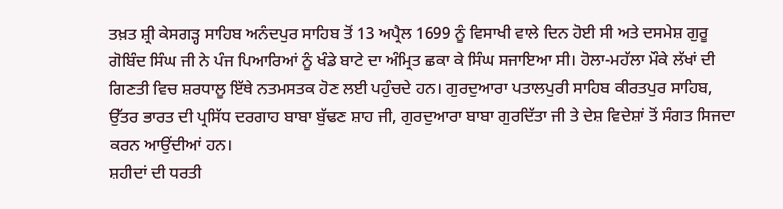ਤਖ਼ਤ ਸ਼੍ਰੀ ਕੇਸਗੜ੍ਹ ਸਾਹਿਬ ਅਨੰਦਪੁਰ ਸਾਹਿਬ ਤੋਂ 13 ਅਪ੍ਰੈਲ 1699 ਨੂੰ ਵਿਸਾਖੀ ਵਾਲੇ ਦਿਨ ਹੋਈ ਸੀ ਅਤੇ ਦਸਮੇਸ਼ ਗੁਰੂ ਗੋਬਿੰਦ ਸਿੰਘ ਜੀ ਨੇ ਪੰਜ ਪਿਆਰਿਆਂ ਨੂੰ ਖੰਡੇ ਬਾਟੇ ਦਾ ਅੰਮ੍ਰਿਤ ਛਕਾ ਕੇ ਸਿੰਘ ਸਜਾਇਆ ਸੀ। ਹੋਲਾ-ਮਹੱਲਾ ਮੌਕੇ ਲੱਖਾਂ ਦੀ ਗਿਣਤੀ ਵਿਚ ਸ਼ਰਧਾਲੂ ਇੱਥੇ ਨਤਮਸਤਕ ਹੋਣ ਲਈ ਪਹੁੰਚਦੇ ਹਨ। ਗੁਰਦੁਆਰਾ ਪਤਾਲਪੁਰੀ ਸਾਹਿਬ ਕੀਰਤਪੁਰ ਸਾਹਿਬ, ਉੱਤਰ ਭਾਰਤ ਦੀ ਪ੍ਰਸਿੱਧ ਦਰਗਾਹ ਬਾਬਾ ਬੁੱਢਣ ਸ਼ਾਹ ਜੀ, ਗੁਰਦੁਆਰਾ ਬਾਬਾ ਗੁਰਦਿੱਤਾ ਜੀ ਤੇ ਦੇਸ਼ ਵਿਦੇਸ਼ਾਂ ਤੋਂ ਸੰਗਤ ਸਿਜਦਾ ਕਰਨ ਆਉਂਦੀਆਂ ਹਨ।
ਸ਼ਹੀਦਾਂ ਦੀ ਧਰਤੀ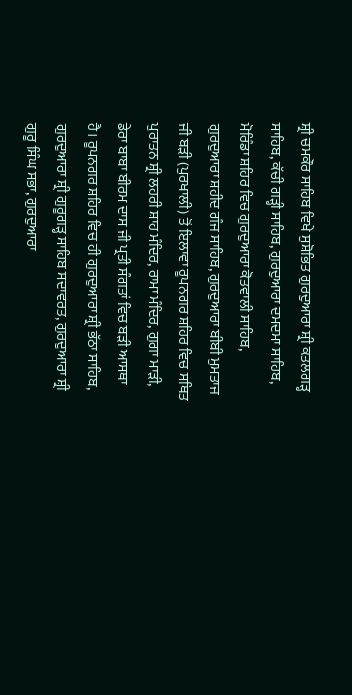ਸ਼੍ਰੀ ਚਮਕੌਰ ਸਾਹਿਬ ਵਿਖੇ ਸੁਸ਼ੋਭਿਤ ਗੁਰਦੁਆਰਾ ਸ਼੍ਰੀ ਕਤਲਗੜ੍ਹ ਸਾਹਿਬ, ਕੱਚੀ ਗੜ੍ਹੀ ਸਾਹਿਬ, ਗੁਰਦੁਆਰਾ ਦਮਦਮਾ ਸਾਹਿਬ, ਮੋਰਿੰਡਾ ਸ਼ਹਿਰ ਵਿਚ ਗੁਰਦੁਆਰਾ ਕੋਤਵਾਲੀ ਸਾਹਿਬ, ਗੁਰਦੁਆਰਾ ਸ਼ਹੀਦ ਗੰਜ ਸਾਹਿਬ, ਗੁਰਦੁਆਰਾ ਬੀਬੀ ਮੁਮਤਾਜ ਜੀ ਬੜੀ (ਪੁਰਖਾਲੀ) ਤੋਂ ਇਲਾਵਾ ਰੂਪਨਗਰ ਸ਼ਹਿਰ ਵਿਚ ਸਥਿਤ ਪੁਰਾਤਨ ਸ਼੍ਰੀ ਲਹਰੀ ਸ਼ਾਹ ਮੰਦਿਰ, ਰਾਮਾ ਮੰਦਿਰ, ਗੁਗਾ ਮਾੜੀ, ਡੇਰਾ ਬਾਬਾ ਬੀਰਮ ਦਾਸ ਜੀ ਪ੍ਰਤੀ ਸੰਗਤਾਂ ਵਿਚ ਬੜੀ ਆਸਥਾ ਹੈ। ਰੂਪਨਗਰ ਸ਼ਹਿਰ ਵਿਚ ਹੀ ਗੁਰਦੁਆਰਾ ਸ਼੍ਰੀ ਭੱਠਾ ਸਾਹਿਬ, ਗੁਰਦੁਆਰਾ ਸ਼੍ਰੀ ਗੁਰੂਗੜ੍ਹ ਸਾਹਿਬ ਸਦਾਵਰਤ, ਗੁਰਦੁਆਰਾ ਸ਼੍ਰੀ ਗੁਰੂ ਸਿੰਘ ਸਭਾ, ਗੁਰਦੁਆਰਾ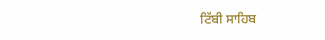ਟਿੱਬੀ ਸਾਹਿਬ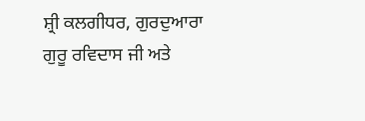ਸ਼੍ਰੀ ਕਲਗੀਧਰ, ਗੁਰਦੁਆਰਾ ਗੁਰੂ ਰਵਿਦਾਸ ਜੀ ਅਤੇ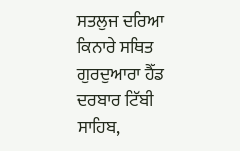ਸਤਲੁਜ ਦਰਿਆ ਕਿਨਾਰੇ ਸਥਿਤ ਗੁਰਦੁਆਰਾ ਹੈੱਡ ਦਰਬਾਰ ਟਿੱਬੀ ਸਾਹਿਬ,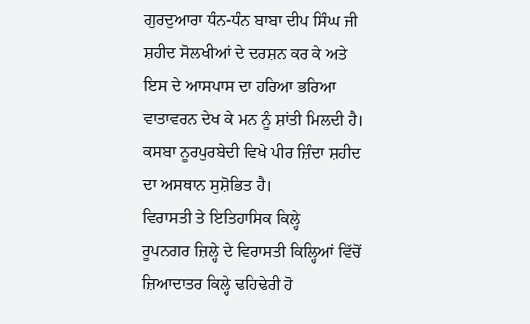ਗੁਰਦੁਆਰਾ ਧੰਨ-ਧੰਨ ਬਾਬਾ ਦੀਪ ਸਿੰਘ ਜੀ ਸ਼ਹੀਦ ਸੋਲਖੀਆਂ ਦੇ ਦਰਸ਼ਨ ਕਰ ਕੇ ਅਤੇ ਇਸ ਦੇ ਆਸਪਾਸ ਦਾ ਹਰਿਆ ਭਰਿਆ ਵਾਤਾਵਰਨ ਦੇਖ ਕੇ ਮਨ ਨੂੰ ਸ਼ਾਂਤੀ ਮਿਲਦੀ ਹੈ। ਕਸਬਾ ਨੂਰਪੁਰਬੇਦੀ ਵਿਖੇ ਪੀਰ ਜ਼ਿੰਦਾ ਸ਼ਹੀਦ ਦਾ ਅਸਥਾਨ ਸੁਸ਼ੋਭਿਤ ਹੈ।
ਵਿਰਾਸਤੀ ਤੇ ਇਤਿਹਾਸਿਕ ਕਿਲ੍ਹੇ
ਰੂਪਨਗਰ ਜ਼ਿਲ੍ਹੇ ਦੇ ਵਿਰਾਸਤੀ ਕਿਲ੍ਹਿਆਂ ਵਿੱਚੋਂ ਜ਼ਿਆਦਾਤਰ ਕਿਲ੍ਹੇ ਢਹਿਢੇਰੀ ਹੋ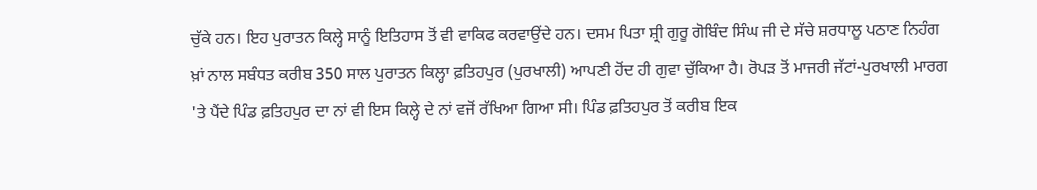ਚੁੱਕੇ ਹਨ। ਇਹ ਪੁਰਾਤਨ ਕਿਲ੍ਹੇ ਸਾਨੂੰ ਇਤਿਹਾਸ ਤੋਂ ਵੀ ਵਾਕਿਫ ਕਰਵਾਉਂਦੇ ਹਨ। ਦਸਮ ਪਿਤਾ ਸ਼੍ਰੀ ਗੁਰੂ ਗੋਬਿੰਦ ਸਿੰਘ ਜੀ ਦੇ ਸੱਚੇ ਸ਼ਰਧਾਲੂ ਪਠਾਣ ਨਿਹੰਗ ਖ਼ਾਂ ਨਾਲ ਸਬੰਧਤ ਕਰੀਬ 350 ਸਾਲ ਪੁਰਾਤਨ ਕਿਲ੍ਹਾ ਫ਼ਤਿਹਪੁਰ (ਪੁਰਖਾਲੀ) ਆਪਣੀ ਹੋਂਦ ਹੀ ਗੁਵਾ ਚੁੱਕਿਆ ਹੈ। ਰੋਪੜ ਤੋਂ ਮਾਜਰੀ ਜੱਟਾਂ-ਪੁਰਖਾਲੀ ਮਾਰਗ 'ਤੇ ਪੈਂਦੇ ਪਿੰਡ ਫ਼ਤਿਹਪੁਰ ਦਾ ਨਾਂ ਵੀ ਇਸ ਕਿਲ੍ਹੇ ਦੇ ਨਾਂ ਵਜੋਂ ਰੱਖਿਆ ਗਿਆ ਸੀ। ਪਿੰਡ ਫ਼ਤਿਹਪੁਰ ਤੋਂ ਕਰੀਬ ਇਕ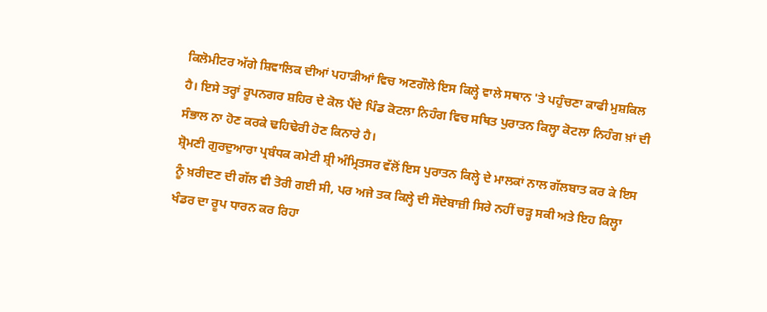ਕਿਲੋਮੀਟਰ ਅੱਗੇ ਸ਼ਿਵਾਲਿਕ ਦੀਆਂ ਪਹਾੜੀਆਂ ਵਿਚ ਅਣਗੌਲੇ ਇਸ ਕਿਲ੍ਹੇ ਵਾਲੇ ਸਥਾਨ 'ਤੇ ਪਹੁੰਚਣਾ ਕਾਫੀ ਮੁਸ਼ਕਿਲ ਹੈ। ਇਸੇ ਤਰ੍ਹਾਂ ਰੂਪਨਗਰ ਸ਼ਹਿਰ ਦੇ ਕੋਲ ਪੈਂਦੇ ਪਿੰਡ ਕੋਟਲਾ ਨਿਹੰਗ ਵਿਚ ਸਥਿਤ ਪੁਰਾਤਨ ਕਿਲ੍ਹਾ ਕੋਟਲਾ ਨਿਹੰਗ ਖ਼ਾਂ ਦੀ ਸੰਭਾਲ ਨਾ ਹੋਣ ਕਰਕੇ ਢਹਿਢੇਰੀ ਹੋਣ ਕਿਨਾਰੇ ਹੈ।
ਸ਼੍ਰੋਮਣੀ ਗੁਰਦੁਆਰਾ ਪ੍ਰਬੰਧਕ ਕਮੇਟੀ ਸ਼੍ਰੀ ਅੰਮ੍ਰਿਤਸਰ ਵੱਲੋਂ ਇਸ ਪੁਰਾਤਨ ਕਿਲ੍ਹੇ ਦੇ ਮਾਲਕਾਂ ਨਾਲ ਗੱਲਬਾਤ ਕਰ ਕੇ ਇਸ ਨੂੰ ਖ਼ਰੀਦਣ ਦੀ ਗੱਲ ਵੀ ਤੋਰੀ ਗਈ ਸੀ, ਪਰ ਅਜੇ ਤਕ ਕਿਲ੍ਹੇ ਦੀ ਸੌਦੇਬਾਜ਼ੀ ਸਿਰੇ ਨਹੀਂ ਚੜ੍ਹ ਸਕੀ ਅਤੇ ਇਹ ਕਿਲ੍ਹਾ ਖੰਡਰ ਦਾ ਰੂਪ ਧਾਰਨ ਕਰ ਰਿਹਾ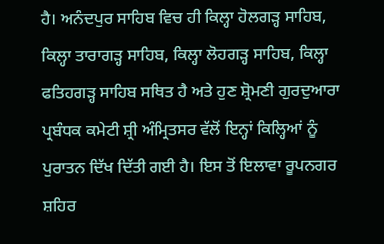ਹੈ। ਅਨੰਦਪੁਰ ਸਾਹਿਬ ਵਿਚ ਹੀ ਕਿਲ੍ਹਾ ਹੋਲਗੜ੍ਹ ਸਾਹਿਬ, ਕਿਲ੍ਹਾ ਤਾਰਾਗੜ੍ਹ ਸਾਹਿਬ, ਕਿਲ੍ਹਾ ਲੋਹਗੜ੍ਹ ਸਾਹਿਬ, ਕਿਲ੍ਹਾ ਫਤਿਹਗੜ੍ਹ ਸਾਹਿਬ ਸਥਿਤ ਹੈ ਅਤੇ ਹੁਣ ਸ਼੍ਰੋਮਣੀ ਗੁਰਦੁਆਰਾ ਪ੍ਰਬੰਧਕ ਕਮੇਟੀ ਸ਼੍ਰੀ ਅੰਮ੍ਰਿਤਸਰ ਵੱਲੋਂ ਇਨ੍ਹਾਂ ਕਿਲ੍ਹਿਆਂ ਨੂੰ ਪੁਰਾਤਨ ਦਿੱਖ ਦਿੱਤੀ ਗਈ ਹੈ। ਇਸ ਤੋਂ ਇਲਾਵਾ ਰੂਪਨਗਰ ਸ਼ਹਿਰ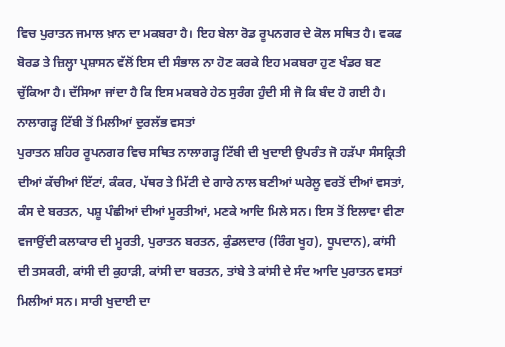ਵਿਚ ਪੁਰਾਤਨ ਜਮਾਲ ਖ਼ਾਨ ਦਾ ਮਕਬਰਾ ਹੈ। ਇਹ ਬੇਲਾ ਰੋਡ ਰੂਪਨਗਰ ਦੇ ਕੋਲ ਸਥਿਤ ਹੈ। ਵਕਫ ਬੋਰਡ ਤੇ ਜ਼ਿਲ੍ਹਾ ਪ੍ਰਸ਼ਾਸਨ ਵੱਲੋਂ ਇਸ ਦੀ ਸੰਭਾਲ ਨਾ ਹੋਣ ਕਰਕੇ ਇਹ ਮਕਬਰਾ ਹੁਣ ਖੰਡਰ ਬਣ ਚੁੱਕਿਆ ਹੈ। ਦੱਸਿਆ ਜਾਂਦਾ ਹੈ ਕਿ ਇਸ ਮਕਬਰੇ ਹੇਠ ਸੁਰੰਗ ਹੁੰਦੀ ਸੀ ਜੋ ਕਿ ਬੰਦ ਹੋ ਗਈ ਹੈ।
ਨਾਲਾਗੜ੍ਹ ਟਿੱਬੀ ਤੋਂ ਮਿਲੀਆਂ ਦੁਰਲੱਭ ਵਸਤਾਂ
ਪੁਰਾਤਨ ਸ਼ਹਿਰ ਰੂਪਨਗਰ ਵਿਚ ਸਥਿਤ ਨਾਲਾਗੜ੍ਹ ਟਿੱਬੀ ਦੀ ਖੁਦਾਈ ਉਪਰੰਤ ਜੋ ਹੜੱਪਾ ਸੰਸਕ੍ਰਿਤੀ ਦੀਆਂ ਕੱਚੀਆਂ ਇੱਟਾਂ, ਕੰਕਰ, ਪੱਥਰ ਤੇ ਮਿੱਟੀ ਦੇ ਗਾਰੇ ਨਾਲ ਬਣੀਆਂ ਘਰੇਲੂ ਵਰਤੋਂ ਦੀਆਂ ਵਸਤਾਂ, ਕੰਸ ਦੇ ਬਰਤਨ, ਪਸ਼ੂ ਪੰਛੀਆਂ ਦੀਆਂ ਮੂਰਤੀਆਂ, ਮਣਕੇ ਆਦਿ ਮਿਲੇ ਸਨ। ਇਸ ਤੋਂ ਇਲਾਵਾ ਵੀਣਾ ਵਜਾਉਂਦੀ ਕਲਾਕਾਰ ਦੀ ਮੂਰਤੀ, ਪੁਰਾਤਨ ਬਰਤਨ, ਕੁੰਡਲਦਾਰ (ਰਿੰਗ ਖੂਹ), ਧੂਪਦਾਨ), ਕਾਂਸੀ ਦੀ ਤਸਕਰੀ, ਕਾਂਸੀ ਦੀ ਕੁਹਾੜੀ, ਕਾਂਸੀ ਦਾ ਬਰਤਨ, ਤਾਂਬੇ ਤੇ ਕਾਂਸੀ ਦੇ ਸੰਦ ਆਦਿ ਪੁਰਾਤਨ ਵਸਤਾਂ ਮਿਲੀਆਂ ਸਨ। ਸਾਰੀ ਖੁਦਾਈ ਦਾ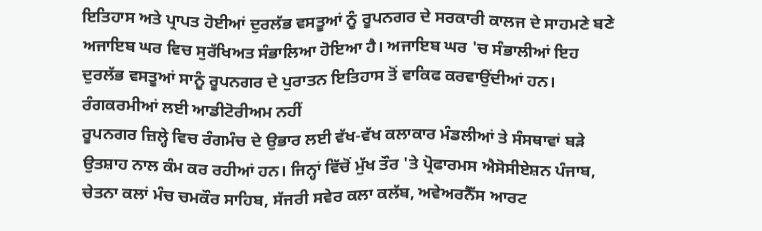ਇਤਿਹਾਸ ਅਤੇ ਪ੍ਰਾਪਤ ਹੋਈਆਂ ਦੁਰਲੱਭ ਵਸਤੂਆਂ ਨੂੰ ਰੂਪਨਗਰ ਦੇ ਸਰਕਾਰੀ ਕਾਲਜ ਦੇ ਸਾਹਮਣੇ ਬਣੇ ਅਜਾਇਬ ਘਰ ਵਿਚ ਸੁਰੱਖਿਅਤ ਸੰਭਾਲਿਆ ਹੋਇਆ ਹੈ। ਅਜਾਇਬ ਘਰ 'ਚ ਸੰਭਾਲੀਆਂ ਇਹ ਦੁਰਲੱਭ ਵਸਤੂਆਂ ਸਾਨੂੰ ਰੂਪਨਗਰ ਦੇ ਪੁਰਾਤਨ ਇਤਿਹਾਸ ਤੋਂ ਵਾਕਿਫ ਕਰਵਾਉਂਦੀਆਂ ਹਨ।
ਰੰਗਕਰਮੀਆਂ ਲਈ ਆਡੀਟੋਰੀਅਮ ਨਹੀਂ
ਰੂਪਨਗਰ ਜ਼ਿਲ੍ਹੇ ਵਿਚ ਰੰਗਮੰਚ ਦੇ ਉਭਾਰ ਲਈ ਵੱਖ-ਵੱਖ ਕਲਾਕਾਰ ਮੰਡਲੀਆਂ ਤੇ ਸੰਸਥਾਵਾਂ ਬੜੇ ਉਤਸ਼ਾਹ ਨਾਲ ਕੰਮ ਕਰ ਰਹੀਆਂ ਹਨ। ਜਿਨ੍ਹਾਂ ਵਿੱਚੋਂ ਮੁੱਖ ਤੌਰ 'ਤੇ ਪ੍ਰੋਫਾਰਮਸ ਐਸੋਸੀਏਸ਼ਨ ਪੰਜਾਬ, ਚੇਤਨਾ ਕਲਾਂ ਮੰਚ ਚਮਕੌਰ ਸਾਹਿਬ, ਸੱਜਰੀ ਸਵੇਰ ਕਲਾ ਕਲੱਬ, ਅਵੇਅਰਨੈੱਸ ਆਰਟ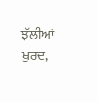ਝੱਲੀਆਂ ਖੁਰਦ,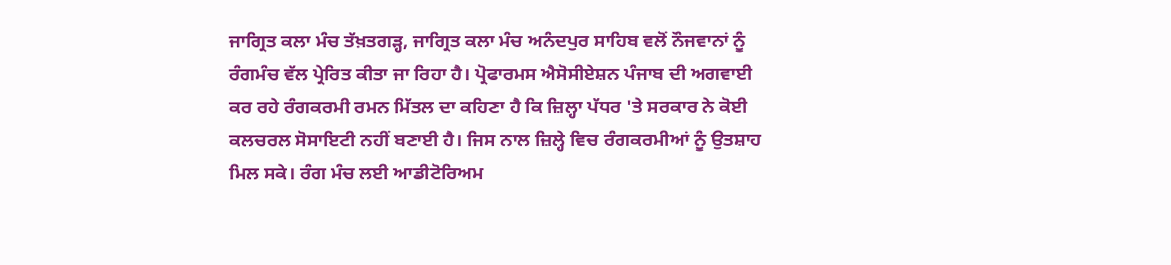ਜਾਗ੍ਰਿਤ ਕਲਾ ਮੰਚ ਤੱਖ਼ਤਗੜ੍ਹ, ਜਾਗ੍ਰਿਤ ਕਲਾ ਮੰਚ ਅਨੰਦਪੁਰ ਸਾਹਿਬ ਵਲੋਂ ਨੌਜਵਾਨਾਂ ਨੂੰ ਰੰਗਮੰਚ ਵੱਲ ਪ੍ਰੇਰਿਤ ਕੀਤਾ ਜਾ ਰਿਹਾ ਹੈ। ਪ੍ਰੋਫਾਰਮਸ ਐਸੋਸੀਏਸ਼ਨ ਪੰਜਾਬ ਦੀ ਅਗਵਾਈ ਕਰ ਰਹੇ ਰੰਗਕਰਮੀ ਰਮਨ ਮਿੱਤਲ ਦਾ ਕਹਿਣਾ ਹੈ ਕਿ ਜ਼ਿਲ੍ਹਾ ਪੱਧਰ 'ਤੇ ਸਰਕਾਰ ਨੇ ਕੋਈ ਕਲਚਰਲ ਸੋਸਾਇਟੀ ਨਹੀਂ ਬਣਾਈ ਹੈ। ਜਿਸ ਨਾਲ ਜ਼ਿਲ੍ਹੇ ਵਿਚ ਰੰਗਕਰਮੀਆਂ ਨੂੰ ਉਤਸ਼ਾਹ ਮਿਲ ਸਕੇ। ਰੰਗ ਮੰਚ ਲਈ ਆਡੀਟੋਰਿਅਮ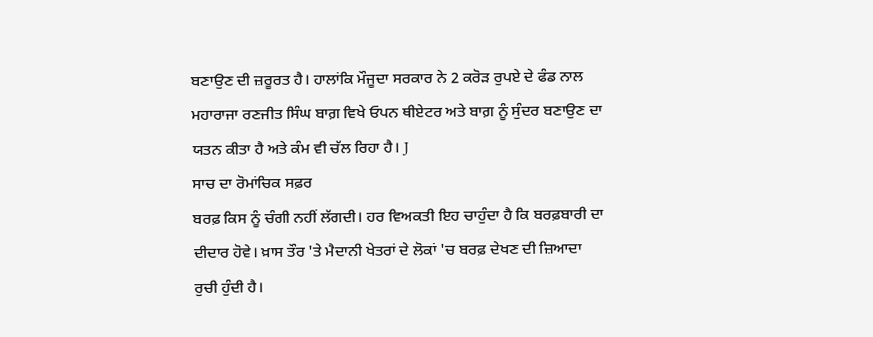ਬਣਾਉਣ ਦੀ ਜ਼ਰੂਰਤ ਹੈ। ਹਾਲਾਂਕਿ ਮੌਜੂਦਾ ਸਰਕਾਰ ਨੇ 2 ਕਰੋੜ ਰੁਪਏ ਦੇ ਫੰਡ ਨਾਲ ਮਹਾਰਾਜਾ ਰਣਜੀਤ ਸਿੰਘ ਬਾਗ਼ ਵਿਖੇ ਓਪਨ ਥੀਏਟਰ ਅਤੇ ਬਾਗ਼ ਨੂੰ ਸੁੰਦਰ ਬਣਾਉਣ ਦਾ ਯਤਨ ਕੀਤਾ ਹੈ ਅਤੇ ਕੰਮ ਵੀ ਚੱਲ ਰਿਹਾ ਹੈ। J
ਸਾਚ ਦਾ ਰੋਮਾਂਚਿਕ ਸਫ਼ਰ
ਬਰਫ਼ ਕਿਸ ਨੂੰ ਚੰਗੀ ਨਹੀਂ ਲੱਗਦੀ। ਹਰ ਵਿਅਕਤੀ ਇਹ ਚਾਹੁੰਦਾ ਹੈ ਕਿ ਬਰਫ਼ਬਾਰੀ ਦਾ ਦੀਦਾਰ ਹੋਵੇ। ਖ਼ਾਸ ਤੌਰ 'ਤੇ ਮੈਦਾਨੀ ਖੇਤਰਾਂ ਦੇ ਲੋਕਾਂ 'ਚ ਬਰਫ਼ ਦੇਖਣ ਦੀ ਜ਼ਿਆਦਾ ਰੁਚੀ ਹੁੰਦੀ ਹੈ।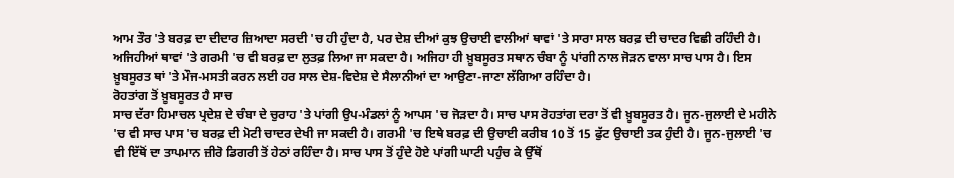ਆਮ ਤੌਰ 'ਤੇ ਬਰਫ਼ ਦਾ ਦੀਦਾਰ ਜ਼ਿਆਦਾ ਸਰਦੀ 'ਚ ਹੀ ਹੁੰਦਾ ਹੈ, ਪਰ ਦੇਸ਼ ਦੀਆਂ ਕੁਝ ਉਚਾਈ ਵਾਲੀਆਂ ਥਾਵਾਂ 'ਤੇ ਸਾਰਾ ਸਾਲ ਬਰਫ਼ ਦੀ ਚਾਦਰ ਵਿਛੀ ਰਹਿੰਦੀ ਹੈ। ਅਜਿਹੀਆਂ ਥਾਵਾਂ 'ਤੇ ਗਰਮੀ 'ਚ ਵੀ ਬਰਫ਼ ਦਾ ਲੁਤਫ਼ ਲਿਆ ਜਾ ਸਕਦਾ ਹੈ। ਅਜਿਹਾ ਹੀ ਖ਼ੂਬਸੂਰਤ ਸਥਾਨ ਚੰਬਾ ਨੂੰ ਪਾਂਗੀ ਨਾਲ ਜੋੜਨ ਵਾਲਾ ਸਾਚ ਪਾਸ ਹੈ। ਇਸ ਖ਼ੂਬਸੂਰਤ ਥਾਂ 'ਤੇ ਮੌਜ-ਮਸਤੀ ਕਰਨ ਲਈ ਹਰ ਸਾਲ ਦੇਸ਼-ਵਿਦੇਸ਼ ਦੇ ਸੈਲਾਨੀਆਂ ਦਾ ਆਉਣਾ-ਜਾਣਾ ਲੱਗਿਆ ਰਹਿੰਦਾ ਹੈ।
ਰੋਹਤਾਂਗ ਤੋਂ ਖ਼ੂਬਸੂਰਤ ਹੈ ਸਾਚ
ਸਾਚ ਦੱਰਾ ਹਿਮਾਚਲ ਪ੍ਰਦੇਸ਼ ਦੇ ਚੰਬਾ ਦੇ ਚੁਰਾਹ 'ਤੇ ਪਾਂਗੀ ਉਪ-ਮੰਡਲਾਂ ਨੂੰ ਆਪਸ 'ਚ ਜੋੜਦਾ ਹੈ। ਸਾਚ ਪਾਸ ਰੋਹਤਾਂਗ ਦਰਾ ਤੋਂ ਵੀ ਖ਼ੂਬਸੂਰਤ ਹੈ। ਜੂਨ-ਜੁਲਾਈ ਦੇ ਮਹੀਨੇ 'ਚ ਵੀ ਸਾਚ ਪਾਸ 'ਚ ਬਰਫ਼ ਦੀ ਮੋਟੀ ਚਾਦਰ ਦੇਖੀ ਜਾ ਸਕਦੀ ਹੈ। ਗਰਮੀ 'ਚ ਇਥੇ ਬਰਫ਼ ਦੀ ਉਚਾਈ ਕਰੀਬ 10 ਤੋਂ 15 ਫੁੱਟ ਉਚਾਈ ਤਕ ਹੁੰਦੀ ਹੈ। ਜੂਨ-ਜੁਲਾਈ 'ਚ ਵੀ ਇੱਥੋਂ ਦਾ ਤਾਪਮਾਨ ਜ਼ੀਰੋ ਡਿਗਰੀ ਤੋਂ ਹੇਠਾਂ ਰਹਿੰਦਾ ਹੈ। ਸਾਚ ਪਾਸ ਤੋਂ ਹੁੰਦੇ ਹੋਏ ਪਾਂਗੀ ਘਾਟੀ ਪਹੁੰਚ ਕੇ ਉੱਥੋਂ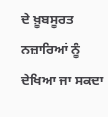ਦੇ ਖ਼ੂਬਸੂਰਤ ਨਜ਼ਾਰਿਆਂ ਨੂੰ ਦੇਖਿਆ ਜਾ ਸਕਦਾ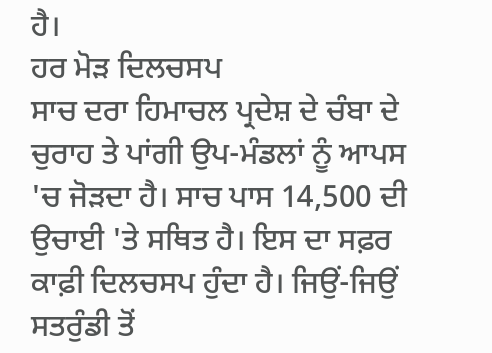ਹੈ।
ਹਰ ਮੋੜ ਦਿਲਚਸਪ
ਸਾਚ ਦਰਾ ਹਿਮਾਚਲ ਪ੍ਰਦੇਸ਼ ਦੇ ਚੰਬਾ ਦੇ ਚੁਰਾਹ ਤੇ ਪਾਂਗੀ ਉਪ-ਮੰਡਲਾਂ ਨੂੰ ਆਪਸ 'ਚ ਜੋੜਦਾ ਹੈ। ਸਾਚ ਪਾਸ 14,500 ਦੀ ਉਚਾਈ 'ਤੇ ਸਥਿਤ ਹੈ। ਇਸ ਦਾ ਸਫ਼ਰ ਕਾਫ਼ੀ ਦਿਲਚਸਪ ਹੁੰਦਾ ਹੈ। ਜਿਉਂ-ਜਿਉਂ ਸਤਰੁੰਡੀ ਤੋਂ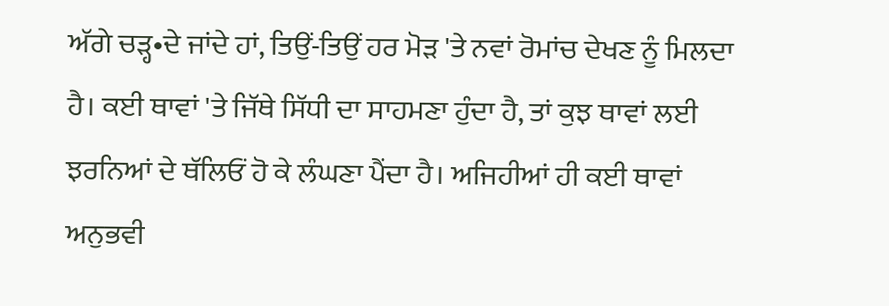ਅੱਗੇ ਚੜ੍ਹ•ਦੇ ਜਾਂਦੇ ਹਾਂ, ਤਿਉਂ-ਤਿਉਂ ਹਰ ਮੋੜ 'ਤੇ ਨਵਾਂ ਰੋਮਾਂਚ ਦੇਖਣ ਨੂੰ ਮਿਲਦਾ ਹੈ। ਕਈ ਥਾਵਾਂ 'ਤੇ ਜਿੱਥੇ ਸਿੱਧੀ ਦਾ ਸਾਹਮਣਾ ਹੁੰਦਾ ਹੈ, ਤਾਂ ਕੁਝ ਥਾਵਾਂ ਲਈ ਝਰਨਿਆਂ ਦੇ ਥੱਲਿਓਂ ਹੋ ਕੇ ਲੰਘਣਾ ਪੈਂਦਾ ਹੈ। ਅਜਿਹੀਆਂ ਹੀ ਕਈ ਥਾਵਾਂ ਅਨੁਭਵੀ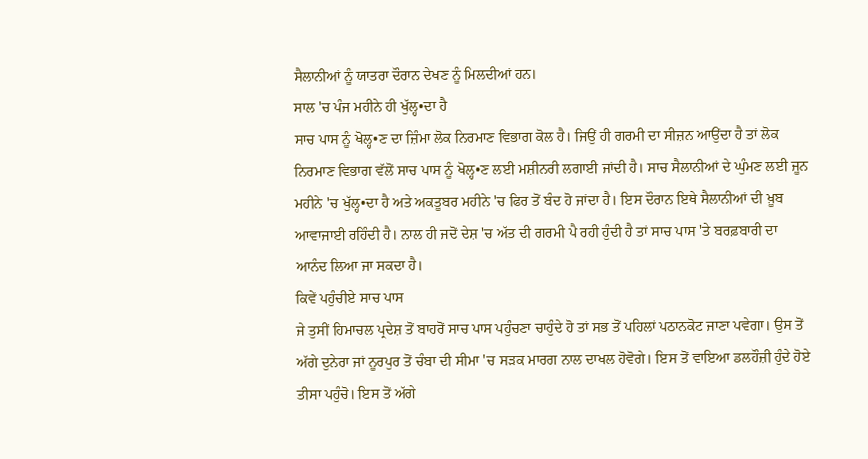ਸੈਲਾਨੀਆਂ ਨੂੰ ਯਾਤਰਾ ਦੌਰਾਨ ਦੇਖਣ ਨੂੰ ਮਿਲਦੀਆਂ ਹਨ।
ਸਾਲ 'ਚ ਪੰਜ ਮਹੀਨੇ ਹੀ ਖੁੱਲ੍ਹ•ਦਾ ਹੈ
ਸਾਚ ਪਾਸ ਨੂੰ ਖੋਲ੍ਹ•ਣ ਦਾ ਜ਼ਿੰਮਾ ਲੋਕ ਨਿਰਮਾਣ ਵਿਭਾਗ ਕੋਲ ਹੈ। ਜਿਉਂ ਹੀ ਗਰਮੀ ਦਾ ਸੀਜ਼ਨ ਆਉਂਦਾ ਹੈ ਤਾਂ ਲੋਕ ਨਿਰਮਾਣ ਵਿਭਾਗ ਵੱਲੋਂ ਸਾਚ ਪਾਸ ਨੂੰ ਖੋਲ੍ਹ•ਣ ਲਈ ਮਸ਼ੀਨਰੀ ਲਗਾਈ ਜਾਂਦੀ ਹੈ। ਸਾਚ ਸੈਲਾਨੀਆਂ ਦੇ ਘੁੰਮਣ ਲਈ ਜੂਨ ਮਹੀਨੇ 'ਚ ਖੁੱਲ੍ਹ•ਦਾ ਹੈ ਅਤੇ ਅਕਤੂਬਰ ਮਹੀਨੇ 'ਚ ਫਿਰ ਤੋਂ ਬੰਦ ਹੋ ਜਾਂਦਾ ਹੈ। ਇਸ ਦੌਰਾਨ ਇਥੇ ਸੈਲਾਨੀਆਂ ਦੀ ਖ਼ੂਬ ਆਵਾਜਾਈ ਰਹਿੰਦੀ ਹੈ। ਨਾਲ ਹੀ ਜਦੋਂ ਦੇਸ਼ 'ਚ ਅੱਤ ਦੀ ਗਰਮੀ ਪੈ ਰਹੀ ਹੁੰਦੀ ਹੈ ਤਾਂ ਸਾਚ ਪਾਸ 'ਤੇ ਬਰਫ਼ਬਾਰੀ ਦਾ ਆਨੰਦ ਲਿਆ ਜਾ ਸਕਦਾ ਹੈ।
ਕਿਵੇਂ ਪਹੁੰਚੀਏ ਸਾਚ ਪਾਸ
ਜੇ ਤੁਸੀਂ ਹਿਮਾਚਲ ਪ੍ਰਦੇਸ਼ ਤੋਂ ਬਾਹਰੋਂ ਸਾਚ ਪਾਸ ਪਹੁੰਚਣਾ ਚਾਹੁੰਦੇ ਹੋ ਤਾਂ ਸਭ ਤੋਂ ਪਹਿਲਾਂ ਪਠਾਨਕੋਟ ਜਾਣਾ ਪਵੇਗਾ। ਉਸ ਤੋਂ ਅੱਗੇ ਦੁਨੇਰਾ ਜਾਂ ਨੂਰਪੁਰ ਤੋਂ ਚੰਬਾ ਦੀ ਸੀਮਾ 'ਚ ਸੜਕ ਮਾਰਗ ਨਾਲ ਦਾਖਲ ਹੋਵੋਗੇ। ਇਸ ਤੋਂ ਵਾਇਆ ਡਲਹੌਜ਼ੀ ਹੁੰਦੇ ਹੋਏ ਤੀਸਾ ਪਹੁੰਚੋ। ਇਸ ਤੋਂ ਅੱਗੇ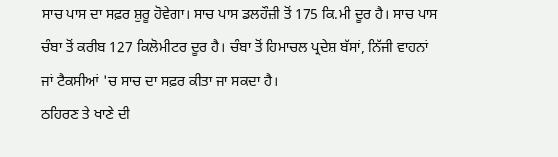ਸਾਚ ਪਾਸ ਦਾ ਸਫ਼ਰ ਸ਼ੁਰੂ ਹੋਵੇਗਾ। ਸਾਚ ਪਾਸ ਡਲਹੌਜ਼ੀ ਤੋਂ 175 ਕਿ.ਮੀ ਦੂਰ ਹੈ। ਸਾਚ ਪਾਸ ਚੰਬਾ ਤੋਂ ਕਰੀਬ 127 ਕਿਲੋਮੀਟਰ ਦੂਰ ਹੈ। ਚੰਬਾ ਤੋਂ ਹਿਮਾਚਲ ਪ੍ਰਦੇਸ਼ ਬੱਸਾਂ, ਨਿੱਜੀ ਵਾਹਨਾਂ ਜਾਂ ਟੈਕਸੀਆਂ 'ਚ ਸਾਚ ਦਾ ਸਫ਼ਰ ਕੀਤਾ ਜਾ ਸਕਦਾ ਹੈ।
ਠਹਿਰਣ ਤੇ ਖਾਣੇ ਦੀ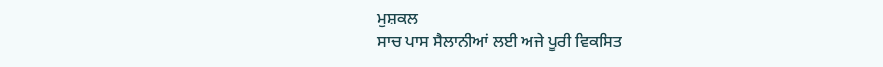ਮੁਸ਼ਕਲ
ਸਾਚ ਪਾਸ ਸੈਲਾਨੀਆਂ ਲਈ ਅਜੇ ਪੂਰੀ ਵਿਕਸਿਤ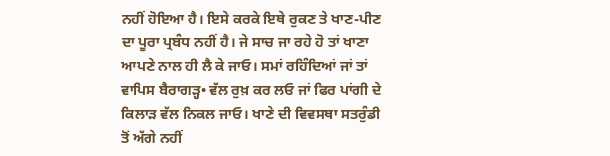ਨਹੀਂ ਹੋਇਆ ਹੈ। ਇਸੇ ਕਰਕੇ ਇਥੇ ਰੁਕਣ ਤੇ ਖਾਣ-ਪੀਣ ਦਾ ਪੂਰਾ ਪ੍ਰਬੰਧ ਨਹੀਂ ਹੈ। ਜੇ ਸਾਚ ਜਾ ਰਹੇ ਹੋ ਤਾਂ ਖਾਣਾ ਆਪਣੇ ਨਾਲ ਹੀ ਲੈ ਕੇ ਜਾਓ। ਸਮਾਂ ਰਹਿੰਦਿਆਂ ਜਾਂ ਤਾਂ ਵਾਪਿਸ ਬੈਰਾਗੜ੍ਹ• ਵੱਲ ਰੁਖ਼ ਕਰ ਲਓ ਜਾਂ ਫਿਰ ਪਾਂਗੀ ਦੇ ਕਿਲਾੜ ਵੱਲ ਨਿਕਲ ਜਾਓ। ਖਾਣੇ ਦੀ ਵਿਵਸਥਾ ਸਤਰੁੰਡੀ ਤੋਂ ਅੱਗੇ ਨਹੀਂ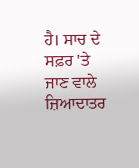ਹੈ। ਸਾਚ ਦੇ ਸਫ਼ਰ 'ਤੇ ਜਾਣ ਵਾਲੇ ਜ਼ਿਆਦਾਤਰ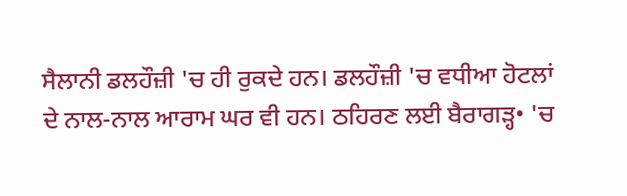ਸੈਲਾਨੀ ਡਲਹੌਜ਼ੀ 'ਚ ਹੀ ਰੁਕਦੇ ਹਨ। ਡਲਹੌਜ਼ੀ 'ਚ ਵਧੀਆ ਹੋਟਲਾਂ ਦੇ ਨਾਲ-ਨਾਲ ਆਰਾਮ ਘਰ ਵੀ ਹਨ। ਠਹਿਰਣ ਲਈ ਬੈਰਾਗੜ੍ਹ• 'ਚ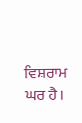ਵਿਸ਼ਰਾਮ ਘਰ ਹੈ।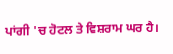ਪਾਂਗੀ 'ਚ ਹੋਟਲ ਤੇ ਵਿਸ਼ਰਾਮ ਘਰ ਹੈ।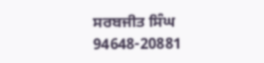ਸਰਬਜੀਤ ਸਿੰਘ
94648-20881